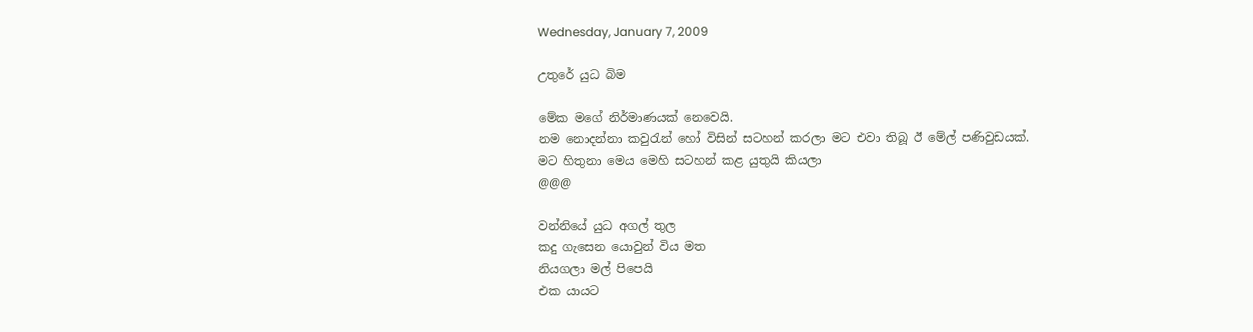Wednesday, January 7, 2009

උතුරේ යුධ බිම

මේක මගේ නිර්මාණයක් නෙවෙයි.
නම නොදන්නා කවුරැන් හෝ විසින් සටහන් කරලා මට එවා තිබූ ඊ මේල් පණිවුඩයක්.
මට හිතුනා මෙය මෙහි සටහන් කළ යුතුයි කියලා
@@@

වන්නියේ යුධ අගල් තුල
කදු ගැසෙන යොවුන් විය මත
නියගලා මල් පි‍පෙයි
එක යායට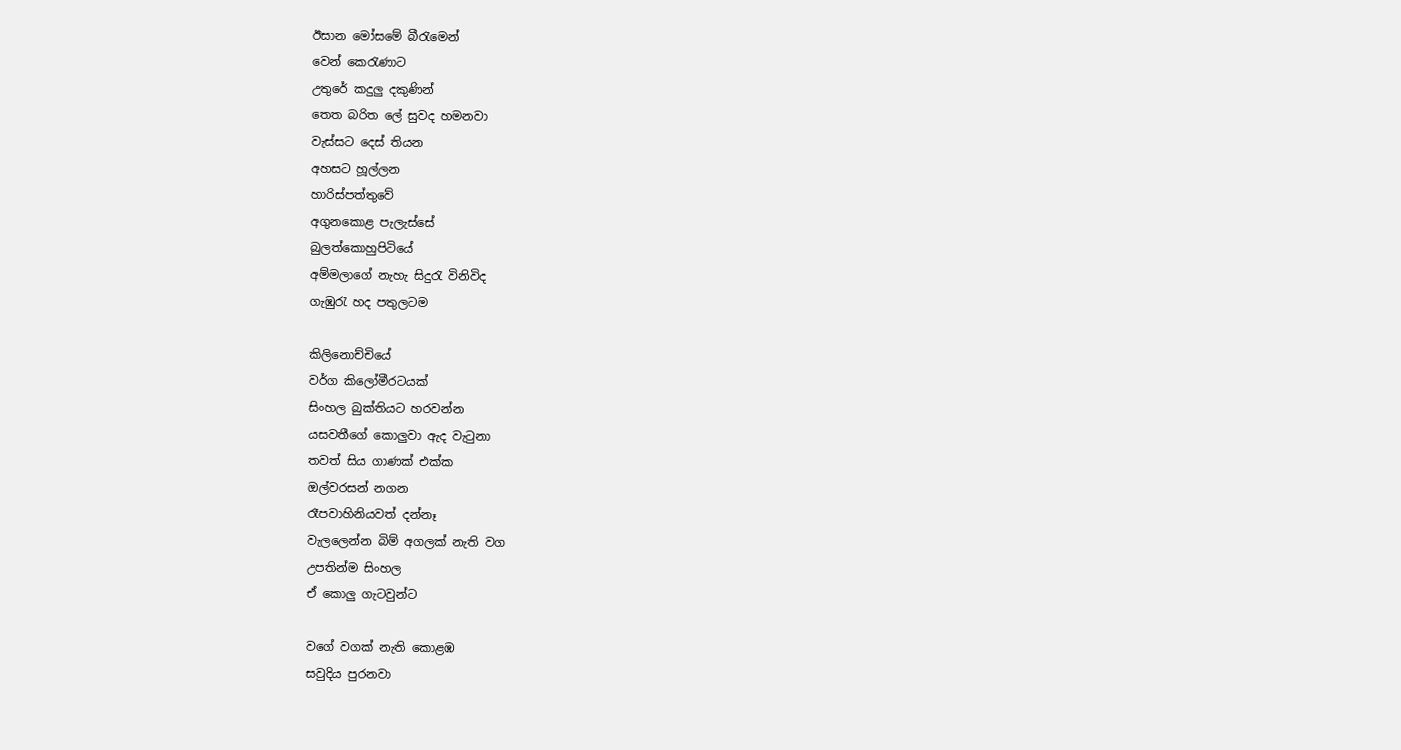ඊසාන මෝසමේ බීරැමෙන්
වෙන් කෙරැණාට
උතුරේ කදුලු දකුණින්
තෙත බරිත ලේ සුවද හමනවා
වැස්සට දෙස් තියන
අහසට හූල්ලන
හාරිස්පත්තුවේ
අගුනකොළ පැලැස්සේ
බුලත්කොහුපිටියේ
අම්මලාගේ නැහැ සිදුරැ විනිවිද
ගැඹුරැ හද පතුලටම

කිලිනොච්චියේ
වර්ග කිලෝමීරටයක්
සිංහල බුක්තියට හරවන්න
යසවතීගේ කොලුවා ඇද වැටුනා
තවත් සිය ගාණක් එක්ක
ඔල්වරසන් නගන
රෑපවාහිනියවත් දන්නෑ
වැලලෙන්න බිම් අගලක් නැති වග
උපතින්ම සිංහල
ඒ කොලු ගැටවුන්ට

වගේ වගක් නැති කොළඹ
සවුදිය පුරනවා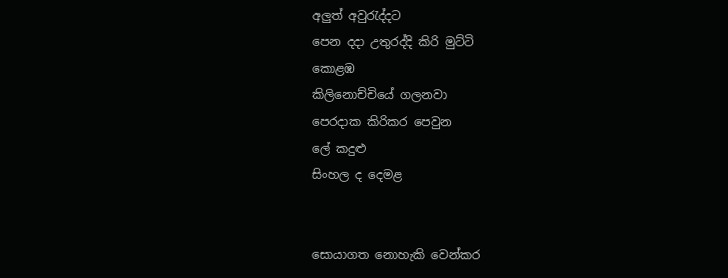අලුත් අවුරැද්දට
පෙන දදා උතුරද්දි කිරි මුට්ටි
කොළඹ
කිලිනොච්චියේ ගලනවා
පෙරදාක කිරිකර පෙවුන
ලේ කදුළු
සිංහල ද දෙමළ


සොයාගත නොහැකි වෙන්කර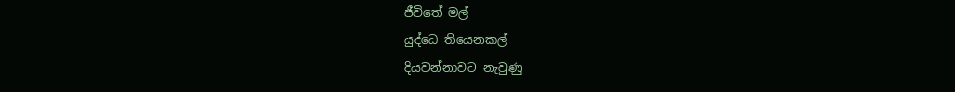ජීවිතේ මල්
යුද්ධෙ තියෙනකල්
දියවන්නාවට නැවුණු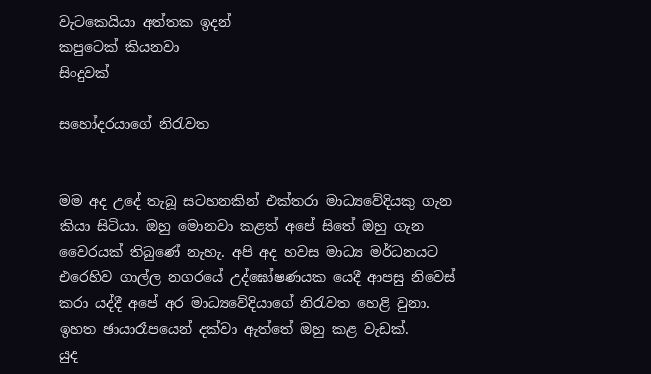වැටකෙයියා අත්තක ඉදන්
කපුටෙක් කියනවා
සිංදුවක්

සහෝදරයාගේ නිරැවත


මම අද උදේ තැබූ සටහනකින් එක්තරා මාධ්‍යවේදියකු ගැන කියා සිටියා. ඔහු මොනවා කළත් අපේ සිතේ ඔහු ගැන වෛරයක් තිබුණේ නැහැ. අපි අද හවස මාධ්‍ය මර්ධනයට එරෙහිව ගාල්ල නගරයේ උද්ඝෝෂණයක යෙදී ආපසු නිවෙස් කරා යද්දී අපේ අර මාධ්‍යවේදියාගේ නිරැවත හෙළි වුනා.
ඉහත ඡායාරෑපයෙන් දක්වා ඇත්තේ ඔහු කළ වැඩක්.
යුද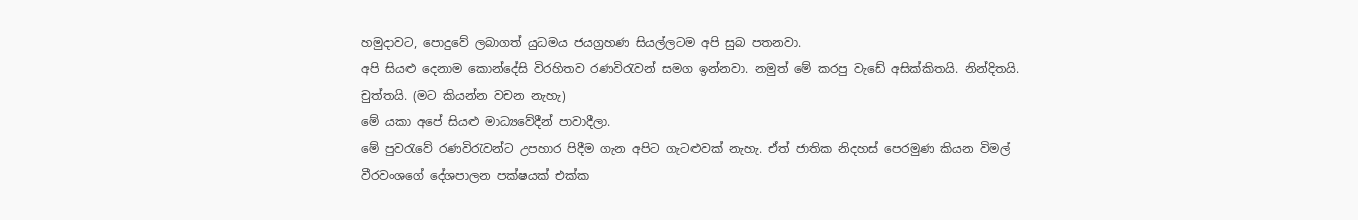හමුදාවට, පොදුවේ ලබාගත් යුධමය ජයග්‍රහණ සියල්ලටම අපි සුබ පතනවා.
අපි සියළු දෙනාම කොන්දේසි විරහිතව රණවිරැවන් සමග ඉන්නවා. නමුත් මේ කරපු වැඩේ අසික්කිතයි. නින්දිතයි. චුත්තයි. (මට කියන්න වචන නැහැ)
මේ යකා අපේ සියළු මාධ්‍යවේදීන් පාවාදීලා.
මේ පුවරැවේ රණවිරැවන්ට උපහාර පිදීම ගැන අපිට ගැටළුවක් නැහැ. ඒත් ජාතික නිදහස් පෙරමුණ කියන විමල් වීරවංශගේ දේශපාලන පක්ෂයක් එක්ක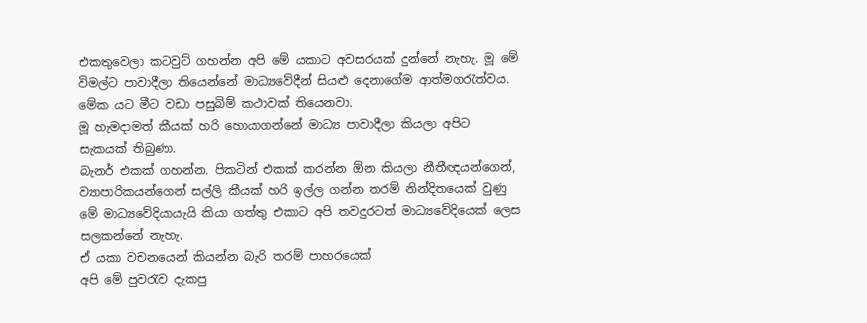එකතුවෙලා කටවුට් ගහන්න අපි මේ යකාට අවසරයක් දුන්නේ නැහැ. මූ මේ විමල්ට පාවාදීලා තියෙන්නේ මාධ්‍යවේදීන් සියළු දෙනාගේම ආත්මගරැත්වය.
මේක යට මීට වඩා පසුබිම් කථාවක් තියෙනවා.
මූ හැමදාමත් කීයක් හරි හොයාගන්නේ මාධ්‍ය පාවාදීලා කියලා අපිට සැකයක් තිබුණා.
බැනර් එකක් ගහන්න. පිකටින් එකක් කරන්න ඕන කියලා නීතීඥයන්ගෙන්, ව්‍යාපාරිකයන්ගෙන් සල්ලි කීයක් හරි ඉල්ල ගන්න තරම් නින්දිතයෙක් වුණු මේ මාධ්‍යවේදියායැයි කියා ගත්තු එකාට අපි තවදුරටත් මාධ්‍යවේදියෙක් ලෙස සලකන්නේ නැහැ.
ඒ යකා වචනයෙන් කියන්න බැරි තරම් පාහරයෙක්
අපි මේ පුවරැව දැකපු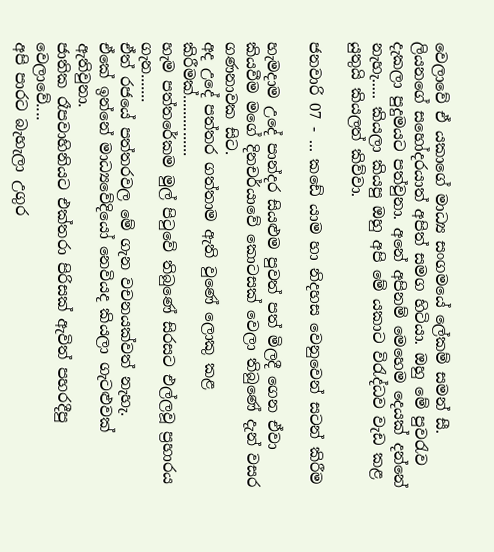වෙලාවේ ඒ යකාගේ මාධ්‍ය සංගමයේ ලේකම් සමන් සී. ලියනගේ සහෝදරයාත් අපිත් සමග හිටියා. ඔහු මේ පුවරැව දැකලා පුදුමයට පත්වුනා. අනේ අපිනම් මෙහෙම දෙයක් දන්නේ නැහැ..... කියලා කියපු ඔහු අපි මේ යකාට විරැද්ධව වැඩ කළ යුතුයි කියලත් කිව්වා.

ජනවාරි 07 - ... කඩේ යාම හා නිදහස වෙනුවෙන් සටන් කිරීම

හැමදාම උදේ පාන්දර සියළුම පුවත් පත් මිලදී ගෙන ඒවා කියවීම මගේ දිනචර්යාවේ කොටසක් වෙලා තිබුණේ දැන් වසර ගණනාවක සිට.
අද උදේ පත්තර ගත්තාම ඇති වුණේ ලොකු කළ කිරීමක්...............
හැම පත්තරේකම මුල් පිටුවේ තිබුණේ සිරසට එල්ලවූ ප්‍රහාරය ගැන.......
ඒත් රජයේ පත්තරවල මේ ගැන වචනයක්වත් නැහැ.
ඒකේ ඉන්නේ මාධ්‍යවේදියෝ නෙවියද කියලා ගැටළුවක් ඇතිවුනා.
ජාතික රෑපවාහිනියට එක්තරා පිරිසක් ඇවිත් පහරදීපු වෙලාවේ....
අපි පාරට බැහැලා උගුර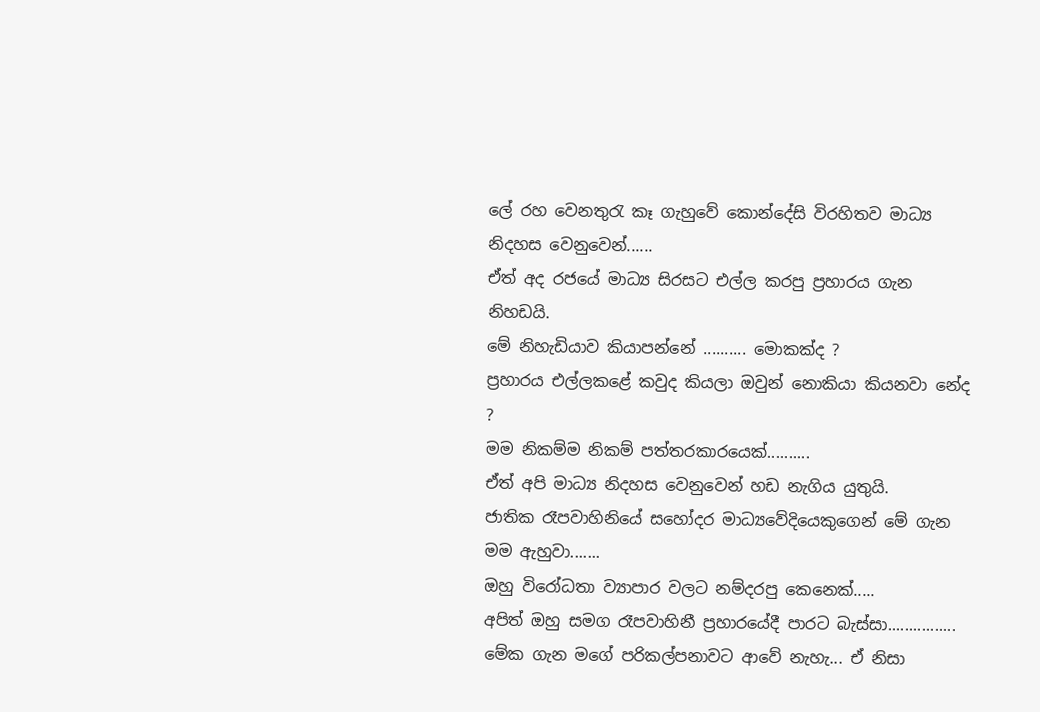ලේ රහ වෙනතුරැ කෑ ගැහුවේ කොන්දේසි විරහිතව මාධ්‍ය නිදහස වෙනුවෙන්......
ඒත් අද ර‍ජයේ මාධ්‍ය සිරසට එල්ල කරපු ප්‍රහාරය ගැන නිහඩයි.
මේ නිහැඩියාව කියාපන්නේ .......... මොකක්ද ?
ප්‍රහාරය එල්ලකළේ කවුද කියලා ඔවුන් නොකියා කියනවා නේද ?
මම නිකම්ම නිකම් පත්තරකාරයෙක්..........
ඒත් අපි මාධ්‍ය නිදහස වෙනුවෙන් හඩ නැගිය යුතුයි.
ජාතික රෑපවාහිනියේ සහෝදර මාධ්‍යවේදියෙකුගෙන් මේ ගැන මම ඇහුවා.......
ඔහු විරෝධතා ව්‍යාපාර වලට නම්දරපු කෙනෙක්.....
අපිත් ඔහු සමග රෑපවාහිනී ප්‍රහාරයේදී පාරට බැස්සා................
මේක ගැන මගේ පරිකල්පනාවට ආවේ නැහැ... ඒ නිසා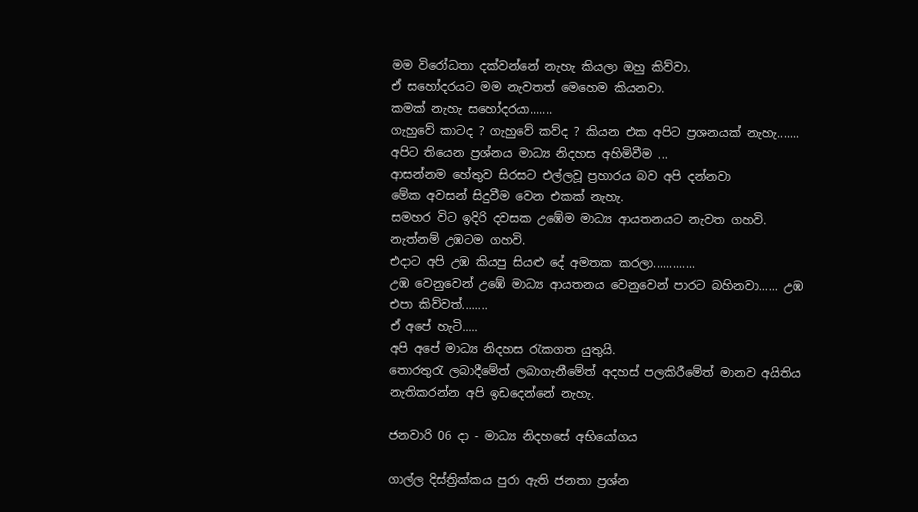මම විරෝධතා දක්වන්නේ නැහැ කියලා ඔහු කිව්වා.
ඒ සහෝදරයට මම නැවතත් මෙහෙම කියනවා.
කමක් නැහැ සහෝදරයා.......
ගැහුවේ කාටද ? ගැහුවේ කව්ද ? කියන එක අපිට ප්‍රශනයක් නැහැ.......
අපිට තියෙන ප්‍රශ්නය මාධ්‍ය නිදහස අහිමිවීම ...
ආසන්නම හේතුව සිරසට එල්ලවූ ප්‍රහාරය බව අපි දන්නවා
මේක අවසන් සිදුවීම වෙන එකක් නැහැ.
සමහර විට ඉදිරි දවසක උඹේම මාධ්‍ය ආයතනයට නැවත ගහවි.
නැත්නම් උඹටම ගහවි.
එදාට අපි උඹ කියපු සියළු දේ අමතක කරලා.............
උඹ වෙනුවෙන් උඹේ මාධ්‍ය ආයතනය වෙනුවෙන් පාරට බහිනවා...... උඹ එපා කිව්වත්........
ඒ අපේ හැටි.....
අපි අපේ මාධ්‍ය නිදහස රැකගත යුතුයි.
තොරතුරැ ලබාදීමේත් ලබාගැනීමේත් අදහස් පලකිරීමේත් මානව අයිතිය නැතිකරන්න අපි ඉඩදෙන්නේ නැහැ.

ජනවාරි 06 දා - මාධ්‍ය නිදහසේ අභියෝගය

ගාල්ල දිස්ත්‍රික්කය පුරා ඇති ජනතා ප්‍රශ්න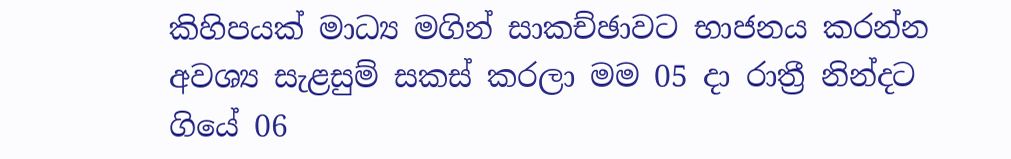කිහිපයක් මාධ්‍ය මගින් සාකච්ඡාවට භාජනය කරන්න අවශ්‍ය සැළසුම් සකස් කරලා මම 05 දා රාත්‍රී නින්දට ගියේ 06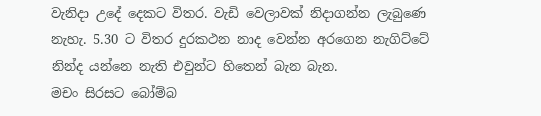වැනිදා උදේ දෙකට විතර. වැඩි වෙලාවක් නිදාගන්න ලැබුණෙ නැහැ. 5.30 ට විතර දුරකථන නාද වෙන්න අරගෙන නැගිට්ටේ නින්ද යන්නෙ නැති එවුන්ට හිතෙන් බැන බැන.
මචං සිරසට බෝම්බ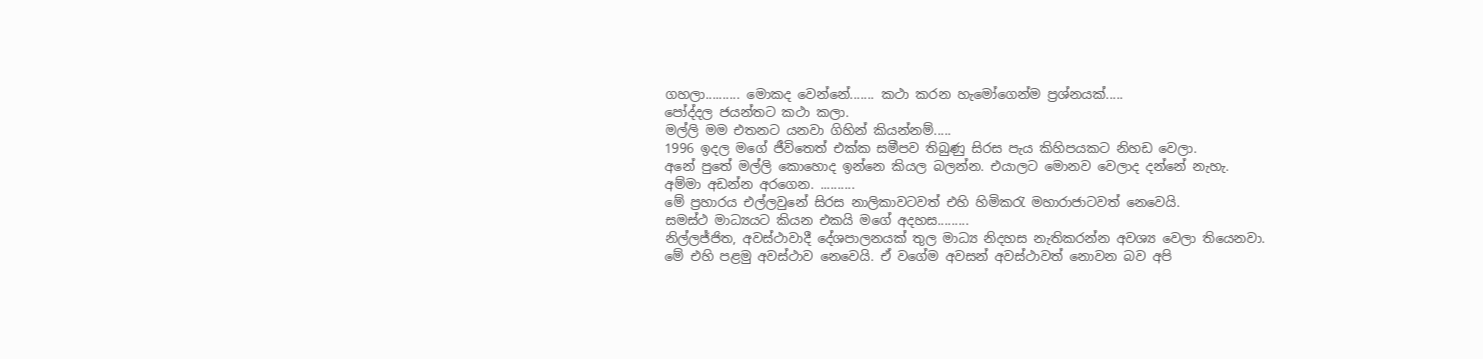ගහලා.......... මොකද වෙන්නේ....... කථා කරන හැමෝගෙන්ම ප්‍රශ්නයක්.....
පෝද්දල ජයන්තට කථා කලා.
මල්ලි මම එතනට යනවා ගිහින් කියන්නම්.....
1996 ඉදල මගේ ජීවිතෙත් එක්ක සමීපව තිබුණු සිරස පැය කිහිපයකට නිහඩ වෙලා.
අනේ පුතේ මල්ලි කොහොද ඉන්නෙ කියල බලන්න. එයාලට මොනව වෙලාද දන්නේ නැහැ.
අම්මා අඩන්න අරගෙන. ..........
මේ ප්‍රහාරය එල්ලවුනේ සිරස නාලිකාවටවත් එහි හිමිකරැ මහාරාජාටවත් නෙවෙයි.
සමස්ථ මාධ්‍යයට කියන එකයි මගේ අදහස.........
නිල්ලජ්ජිත, අවස්ථාවාදී දේශපාලනයක් තුල මාධ්‍ය නිදහස නැතිකරන්න අවශ්‍ය වෙලා තියෙනවා.
මේ එහි පළමු අවස්ථාව නෙවෙයි. ඒ වගේම අවසන් අවස්ථාවත් නොවන බව අපි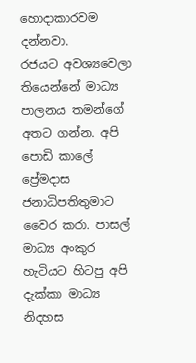හොදාකාරවම දන්නවා.
රජයට අවශ්‍යවෙලා තියෙන්නේ මාධ්‍ය පාලනය තමන්ගේ අතට ගන්න. අපි පොඩි කාලේ ප්‍රේමදාස ජනාධිපතිතුමාට වෛර කරා. පාසල් මාධ්‍ය අංකුර හැටියට හිටපු අපි දැක්කා මාධ්‍ය නිදහස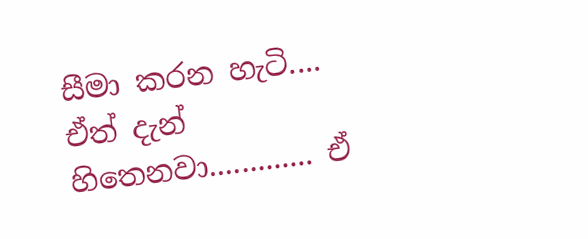සීමා කරන හැටි....
ඒත් දැන් හිතෙනවා............. ඒ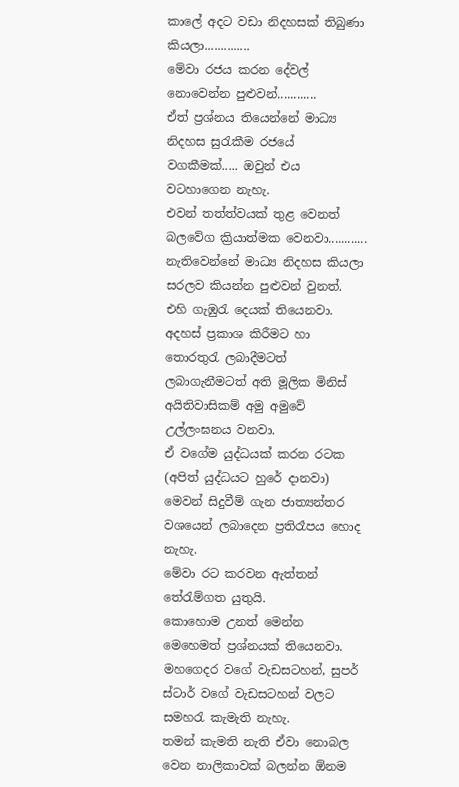කාලේ අදට වඩා නිදහසක් තිබුණා කියලා..............
මේවා රජය කරන දේවල් නොවෙන්න පුළුවන්............
ඒත් ප්‍රශ්නය තියෙන්නේ මාධ්‍ය නිදහස සුරැකීම රජයේ වගකීමක්..... ඔවුන් එය වටහාගෙන නැහැ.
එවන් තත්ත්වයක් තුළ වෙනත් බලවේග ක්‍රියාත්මක වෙනවා............
නැතිවෙන්නේ මාධ්‍ය නිදහස කියලා සරලව කියන්න පුළුවන් වුනත්.
එහි ගැඹුරැ දෙයක් තියෙනවා.
අදහස් ප්‍රකාශ කිරීමට හා තොරතුරැ ලබාදීමටත් ලබාගැනීමටත් අති මූලික මිනිස් අයිතිවාසිකම් අමු අමුවේ උල්ලංඝනය වනවා.
ඒ වගේම යුද්ධයක් කරන රටක (අපිත් යුද්ධයට හුරේ දානවා) මෙවන් සිදුවීම් ගැන ජාත්‍යන්තර වශයෙන් ලබාදෙන ප්‍රතිරෑපය හොද නැහැ.
මේවා රට කරවන ඇත්තන් තේරැම්ගත යුතුයි.
කොහොම උනත් මෙන්න මෙහෙමත් ප්‍රශ්නයක් තියෙනවා.
මහගෙදර වගේ වැඩසටහන්, සුපර් ස්ටාර් වගේ වැඩසටහන් වලට සමහරැ කැමැති නැහැ.
තමන් කැමති නැති ඒවා නොබල වෙන නාලිකාවක් බලන්න ඕනම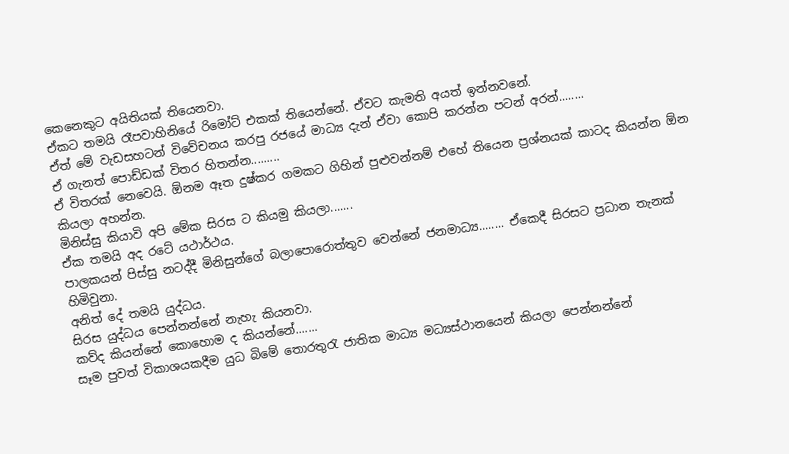කෙනෙකුට අයිතියක් තියෙනවා.
ඒකට තමයි රෑපවාහිනියේ රිමෝට් එකක් තියෙන්නේ. ඒවට කැමති අයත් ඉන්නවනේ.
ඒත් මේ වැඩසහටන් විවේචනය කරපු රජයේ මාධ්‍ය දැන් ඒවා කොපි කරන්න පටන් අරන්........
ඒ ගැනත් පොඩ්ඩක් විතර හිතන්න.........
ඒ විතරක් නෙවෙයි. ඕනම ඈත දුෂ්කර ගමකට ගිහින් පුළුවන්නම් එහේ තියෙන ප්‍රශ්නයක් කාටද කියන්න ඕන කියලා අහන්න.
මිනිස්සු කියාවි අපි මේක සිරස ට කියමු කියලා.......
ඒක තමයි අද රටේ යථාර්ථය.
පාලකයන් පිස්සු නටද්දී මිනිසුන්ගේ බලාපොරොත්තුව වෙන්නේ ජනමාධ්‍ය........ ඒකෙදී සිරසට ප්‍රධාන තැනක් හිමිවුනා.
අනිත් දේ තමයි යුද්ධය.
සිරස යුද්ධය පෙන්නන්නේ නැහැ කියනවා.
කව්ද කියන්නේ කොහොම ද කියන්නේ.......
සෑම පුවත් විකාශයකදීම යුධ බිමේ තොරතුරැ ජාතික මාධ්‍ය මධ්‍යස්ථානයෙන් කියලා පෙන්නන්නේ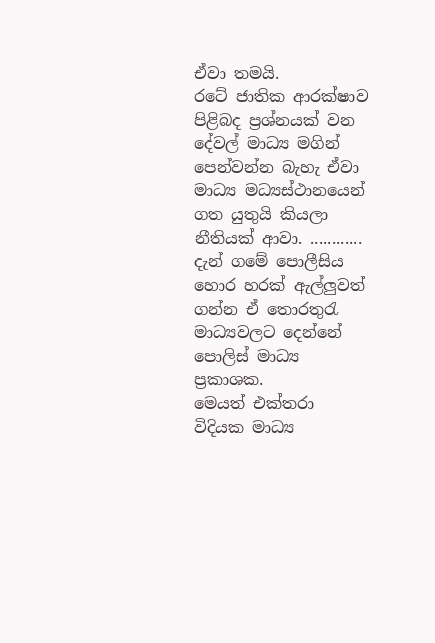ඒවා තමයි.
ර‍ටේ ජාතික ආරක්ෂාව පිළිබද ප්‍රශ්නයක් වන දේවල් මාධ්‍ය මගින් පෙන්වන්න බැහැ ඒවා මාධ්‍ය මධ්‍යස්ථානයෙන් ගත යුතුයි කියලා නීතියක් ආවා. ............
දැන් ගමේ පොලීසිය හොර හරක් ඇල්ලුවත් ගන්න ඒ තොරතුරැ මාධ්‍යවලට දෙන්නේ පොලිස් මාධ්‍ය ප්‍රකාශක.
මෙයත් එක්තරා විදියක මාධ්‍ය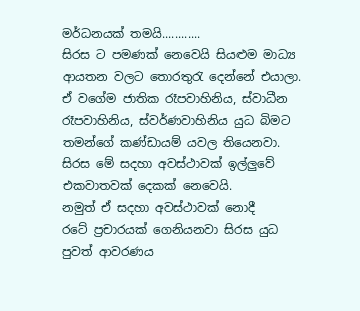මර්ධනයක් තමයි............
සිරස ට පමණක් නෙවෙයි සියළුම මාධ්‍ය ආයතන වලට තොරතුරැ දෙන්නේ එයාලා.
ඒ වගේම ජාතික රෑපවාහිනිය, ස්වාධීන රෑපවාහිනිය, ස්වර්ණවාහිනිය යුධ බිමට තමන්ගේ කණ්ඩායම් යවල තියෙනවා.
සිරස මේ සදහා අවස්ථාවක් ඉල්ලුවේ එකවාතවක් දෙකක් නෙවෙයි.
නමුත් ඒ සදහා අවස්ථාවක් නොදී
රටේ ප්‍රචාරයක් ගෙනියනවා සිරස යුධ පුවත් ආවරණය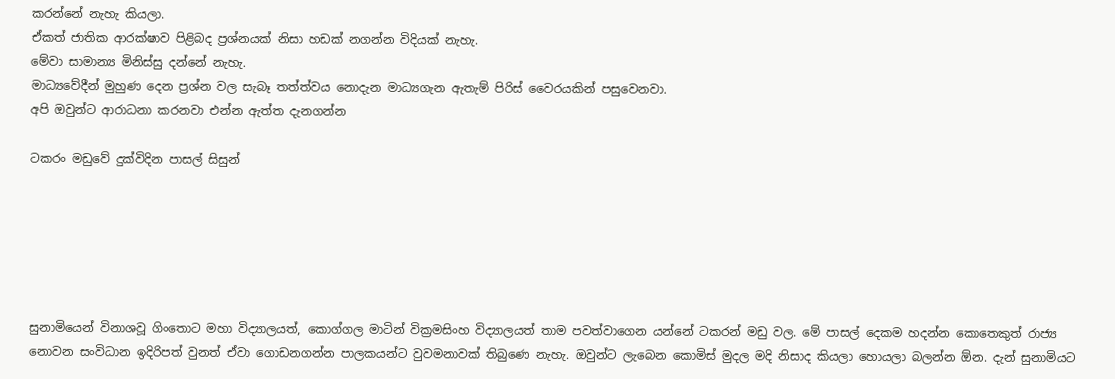කරන්නේ නැහැ කියලා.
ඒකත් ජාතික ආරක්ෂාව පිළිබද ප්‍රශ්නයක් නිසා හඩක් නගන්න විදියක් නැහැ.
මේවා සාමාන්‍ය මිනිස්සු දන්නේ නැහැ.
මාධ්‍යවේදීන් මුහුණ දෙන ප්‍රශ්න වල සැබෑ තත්ත්වය නොදැන මාධ්‍යගැන ඇතැම් පිරිස් වෛරයකින් පසුවෙනවා.
අපි ඔවුන්ට ආරාධනා කරනවා එන්න ඇත්ත දැනගන්න

ටකරං මඩුවේ දුක්විදින පාසල් සිසුන්






සුනාමියෙන් විනාශවූ ගිංතොට මහා විද්‍යාලයත්, කොග්ගල මාටින් වික්‍රමසිංහ විද්‍යාලයත් තාම පවත්වාගෙන යන්නේ ටකරන් මඩු වල. මේ පාසල් දෙකම හදන්න කොතෙකුත් රාජ්‍ය නොවන සංවිධාන ඉදිරිපත් වුනත් ඒවා ගොඩනගන්න පාලකයන්ට වුවමනාවක් තිබුණෙ නැහැ. ඔවුන්ට ලැබෙන කොමිස් මුදල මදි නිසාද කියලා හොයලා බලන්න ඕන. දැන් සුනාමියට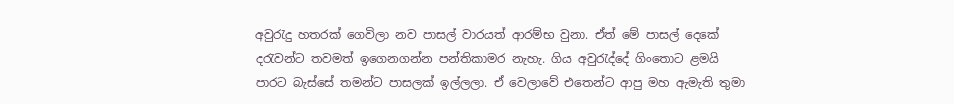අවුරැදු හතරක් ගෙවිලා නව පාසල් වාරයත් ආරම්භ වුනා. ඒත් මේ පාසල් දෙකේ දරැවන්ට තවමත් ඉගෙනගන්න පන්තිකාමර නැහැ. ගිය අවුරැද්දේ ගිංතොට ළමයි පාරට බැස්සේ තමන්ට පාසලක් ඉල්ලලා. ඒ වෙලාවේ එතෙන්ට ආපු මහ ඇමැති තුමා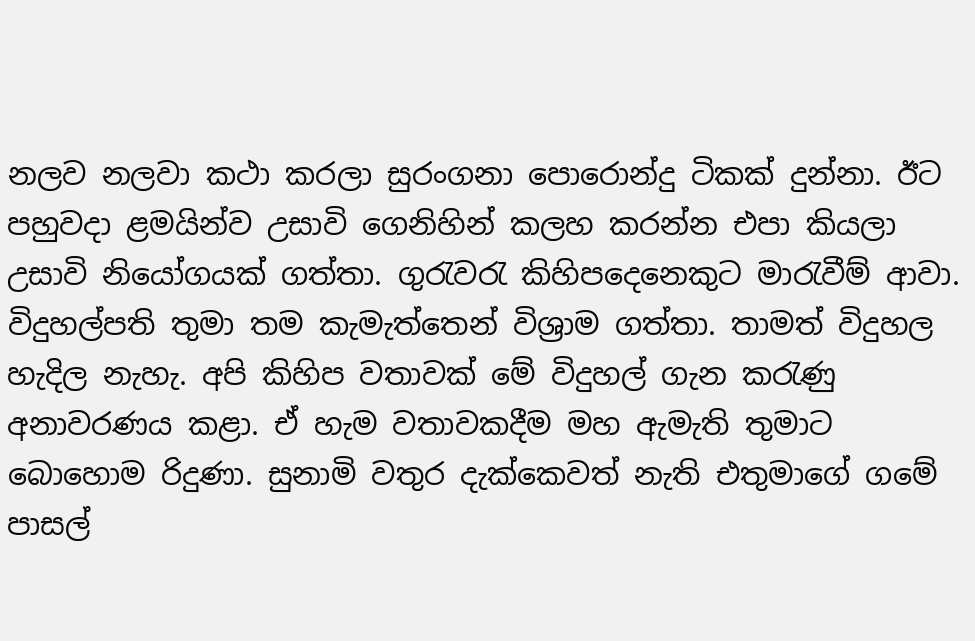නලව නලවා කථා කරලා සුරංගනා පොරොන්දු ටිකක් දුන්නා. ඊට පහුවදා ළමයින්ව උසාවි ගෙනිහින් කලහ කරන්න එපා කියලා උසාවි නියෝගයක් ගත්තා. ගුරැවරැ කිහිපදෙනෙකුට මාරැවීම් ආවා. විදුහල්පති තුමා තම කැමැත්තෙන් විශ්‍රාම ගත්තා. තාමත් විදුහල හැදිල නැහැ. අපි කිහිප වතාවක් මේ විදුහල් ගැන කරැණු අනාවරණය කළා. ඒ හැම වතාවකදීම මහ ඇමැති තුමාට බොහොම රිදුණා. සුනාමි වතුර දැක්කෙවත් නැති එතුමාගේ ගමේ පාසල්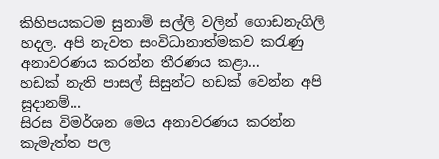කිහිපයකටම සුනාමි සල්ලි වලින් ගොඩනැගිලි හදල. අපි නැවත සංවිධානාත්මකව කරැණු අනාවරණය කරන්න තීරණය කළා...
හඩක් නැති පාසල් සිසුන්ට හඩක් වෙන්න අපි සූදානම්...
සිරස විමර්ශන මෙය අනාවරණය කරන්න කැමැත්ත පල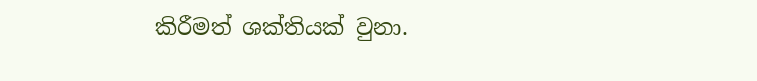කිරීමත් ශක්තියක් වුනා.